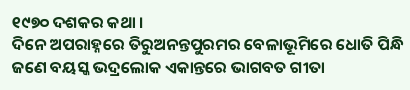୧୯୭୦ ଦଶକର କଥା ।
ଦିନେ ଅପରାହ୍ନରେ ତିରୁଅନନ୍ତପୁରମର ବେଳାଭୂମିରେ ଧୋତି ପିନ୍ଧି ଜଣେ ବୟସ୍କ ଭଦ୍ରଲୋକ ଏକାନ୍ତରେ ଭାଗବତ ଗୀତା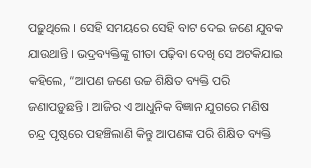ପଢ଼ୁଥିଲେ । ସେହି ସମୟରେ ସେହି ବାଟ ଦେଇ ଜଣେ ଯୁବକ ଯାଉଥାନ୍ତି । ଭଦ୍ରବ୍ୟକ୍ତିଙ୍କୁ ଗୀତା ପଢ଼ିବା ଦେଖି ସେ ଅଟକିଯାଇ କହିଲେ, “ଆପଣ ଜଣେ ଉଚ୍ଚ ଶିକ୍ଷିତ ବ୍ୟକ୍ତି ପରି ଜଣାପଡ଼ୁଛନ୍ତି । ଆଜିର ଏ ଆଧୁନିକ ବିଜ୍ଞାନ ଯୁଗରେ ମଣିଷ ଚନ୍ଦ୍ର ପୃଷ୍ଠରେ ପହଞ୍ଚିଲାଣି କିନ୍ତୁ ଆପଣଙ୍କ ପରି ଶିକ୍ଷିତ ବ୍ୟକ୍ତି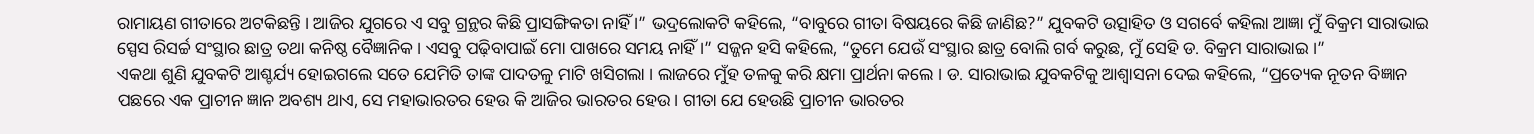ରାମାୟଣ ଗୀତାରେ ଅଟକିଛନ୍ତି । ଆଜିର ଯୁଗରେ ଏ ସବୁ ଗ୍ରନ୍ଥର କିଛି ପ୍ରାସଙ୍ଗିକତା ନାହିଁ ।” ଭଦ୍ରଲୋକଟି କହିଲେ, “ବାବୁରେ ଗୀତା ବିଷୟରେ କିଛି ଜାଣିଛ?” ଯୁବକଟି ଉତ୍ସାହିତ ଓ ସଗର୍ବେ କହିଲା ଆଜ୍ଞା ମୁଁ ବିକ୍ରମ ସାରାଭାଇ ସ୍ପେସ ରିସର୍ଚ୍ଚ ସଂସ୍ଥାର ଛାତ୍ର ତଥା କନିଷ୍ଠ ବୈଜ୍ଞାନିକ । ଏସବୁ ପଢ଼ିବାପାଇଁ ମୋ ପାଖରେ ସମୟ ନାହିଁ ।” ସଜ୍ଜନ ହସି କହିଲେ, “ତୁମେ ଯେଉଁ ସଂସ୍ଥାର ଛାତ୍ର ବୋଲି ଗର୍ବ କରୁଛ, ମୁଁ ସେହି ଡ. ବିକ୍ରମ ସାରାଭାଇ ।”
ଏକଥା ଶୁଣି ଯୁବକଟି ଆଶ୍ଚର୍ଯ୍ୟ ହୋଇଗଲେ ସତେ ଯେମିତି ତାଙ୍କ ପାଦତଳୁ ମାଟି ଖସିଗଲା । ଲାଜରେ ମୁଁହ ତଳକୁ କରି କ୍ଷମା ପ୍ରାର୍ଥନା କଲେ । ଡ. ସାରାଭାଇ ଯୁବକଟିକୁ ଆଶ୍ୱାସନା ଦେଇ କହିଲେ, “ପ୍ରତ୍ୟେକ ନୂତନ ବିଜ୍ଞାନ ପଛରେ ଏକ ପ୍ରାଚୀନ ଜ୍ଞାନ ଅବଶ୍ୟ ଥାଏ, ସେ ମହାଭାରତର ହେଉ କି ଆଜିର ଭାରତର ହେଉ । ଗୀତା ଯେ ହେଉଛି ପ୍ରାଚୀନ ଭାରତର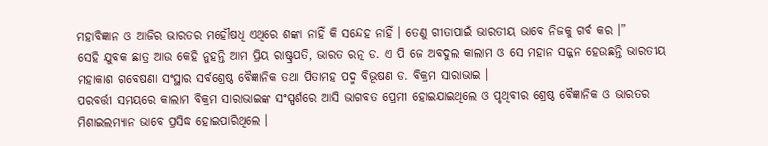ମହାବିଜ୍ଞାନ ଓ ଆଜିର ଭାରତର ମହୌଷଧି ଏଥିରେ ଶଙ୍କା ନାହିଁ କି ସନ୍ଦେହ ନାହିଁ । ତେଣୁ ଗୀତାପାଇଁ ଭାରତୀୟ ଭାବେ ନିଜକୁ ଗର୍ବ କର ।”
ସେହି ଯୁବକ ଛାତ୍ର ଆଉ କେହି ନୁହନ୍ତି ଆମ ପ୍ରିୟ ରାଷ୍ଟ୍ରପତି, ଭାରତ ରତ୍ନ ଡ. ଏ ପି ଜେ ଅବଦୁଲ କାଲାମ ଓ ସେ ମହାନ ସଜ୍ଜନ ହେଉଛନ୍ତି ଭାରତୀୟ ମହାକାଶ ଗବେଷଣା ସଂସ୍ଥାର ସର୍ବଶ୍ରେଷ୍ଠ ବୈଜ୍ଞାନିକ ତଥା ପିତାମହ ପଦ୍ମ ବିଭୂଷଣ ଡ. ବିକ୍ରମ ସାରାଭାଇ ।
ପରବର୍ତ୍ତୀ ସମୟରେ କାଲାମ ବିକ୍ରମ ସାରାଭାଇଙ୍କ ସଂସ୍ପର୍ଶରେ ଆସି ଭାଗବତ ପ୍ରେମୀ ହୋଇଯାଇଥିଲେ ଓ ପୃଥିବୀର ଶ୍ରେଷ୍ଠ ବୈଜ୍ଞାନିକ ଓ ଭାରତର ମିଶାଇଲମ୍ୟାନ ଭାବେ ପ୍ରସିଦ୍ଧ ହୋଇପାରିଥିଲେ ।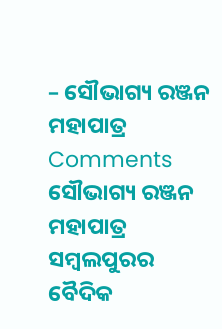– ସୌଭାଗ୍ୟ ରଞ୍ଜନ ମହାପାତ୍ର
Comments
ସୌଭାଗ୍ୟ ରଞ୍ଜନ ମହାପାତ୍ର ସମ୍ବଲପୁରର ବୈଦିକ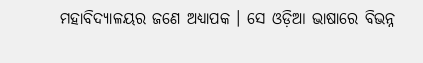ମହାବିଦ୍ୟାଳୟର ଜଣେ ଅଧ୍ୟାପକ । ସେ ଓଡ଼ିଆ ଭାଷାରେ ବିଭନ୍ନ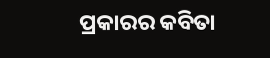ପ୍ରକାରର କବିତା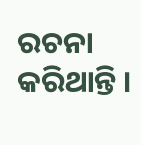ରଚନା କରିଥାନ୍ତି ।